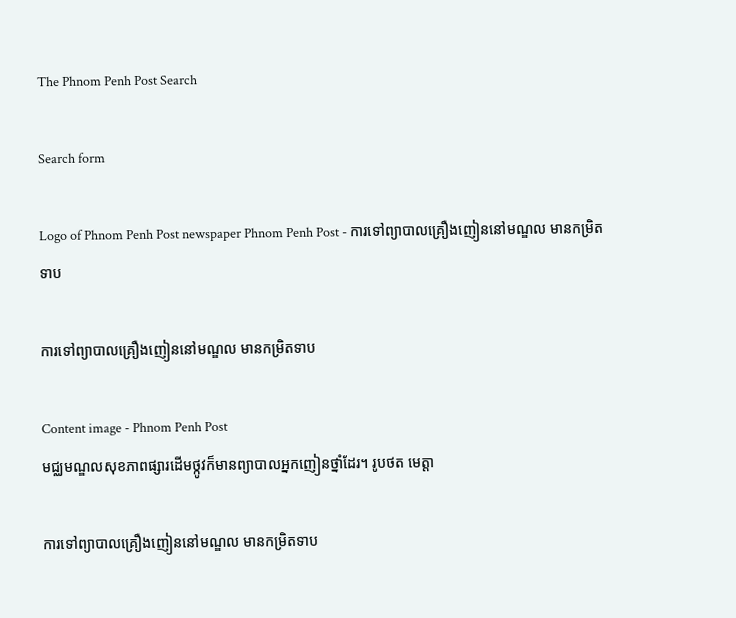The Phnom Penh Post Search

Search form

Logo of Phnom Penh Post newspaper Phnom Penh Post - ការទៅព្យាបាលគ្រឿងញៀននៅមណ្ឌល មានកម្រិតទាប

ការទៅព្យាបាលគ្រឿងញៀននៅមណ្ឌល មានកម្រិតទាប

Content image - Phnom Penh Post
មជ្ឈមណ្ឌលសុខភាពផ្សារដើមថ្កូវក៏មានព្យាបាលអ្នកញៀនថ្នាំដែរ។ រូបថត មេត្តា

ការទៅព្យាបាលគ្រឿងញៀននៅមណ្ឌល មានកម្រិតទាប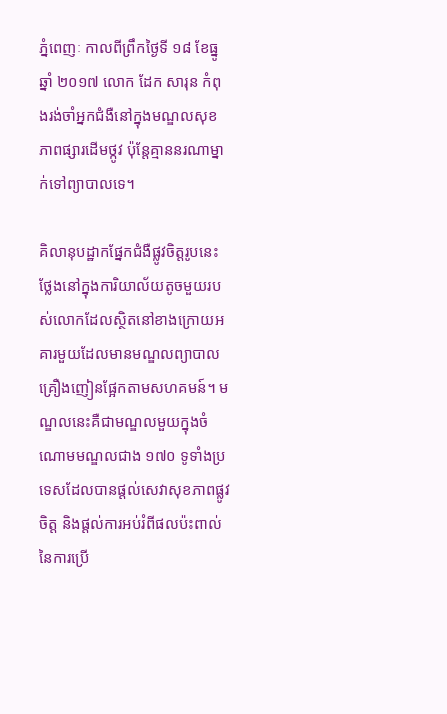ភ្នំពេញៈ កាលពីព្រឹកថ្ងៃទី ១៨ ខែធ្នូ ឆ្នាំ ២០១៧ លោក ដែក សារុន កំពុងរង់ចាំអ្នកជំងឺនៅក្នុងមណ្ឌលសុខភាពផ្សារដើមថ្កូវ ប៉ុន្តែគ្មាននរណាម្នាក់ទៅព្យាបាលទេ។

គិលានុបដ្ឋាកផ្នែកជំងឺផ្លូវចិត្តរូបនេះថ្លែងនៅក្នុងការិយាល័យតូចមួយរបស់លោកដែលស្ថិតនៅខាងក្រោយអគារមួយដែលមានមណ្ឌលព្យាបាលគ្រឿងញៀនផ្អែកតាមសហគមន៍។ មណ្ឌលនេះគឺជាមណ្ឌលមួយក្នុងចំណោមមណ្ឌលជាង ១៧០ ទូទាំងប្រទេសដែលបានផ្តល់សេវាសុខភាពផ្លូវចិត្ត និងផ្តល់ការអប់រំពីផលប៉ះពាល់នៃការប្រើ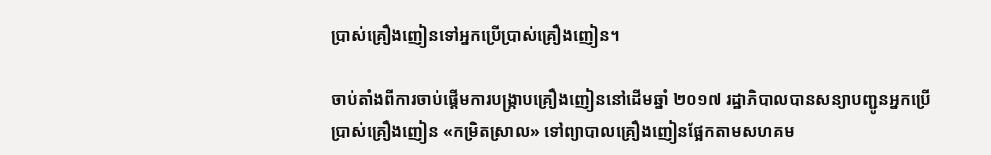ប្រាស់គ្រឿងញៀនទៅអ្នកប្រើប្រាស់គ្រឿងញៀន។

ចាប់តាំងពីការចាប់ផ្តើមការបង្ក្រាបគ្រឿងញៀននៅដើមឆ្នាំ ២០១៧ រដ្ឋាភិបាលបានសន្យាបញ្ជូនអ្នកប្រើប្រាស់គ្រឿងញៀន «កម្រិតស្រាល» ទៅព្យាបាលគ្រឿងញៀនផ្អែកតាមសហគម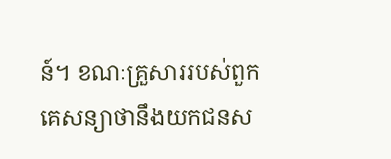ន៍។ ខណៈគ្រួសាររបស់ពួកគេសន្យាថានឹងយកជនស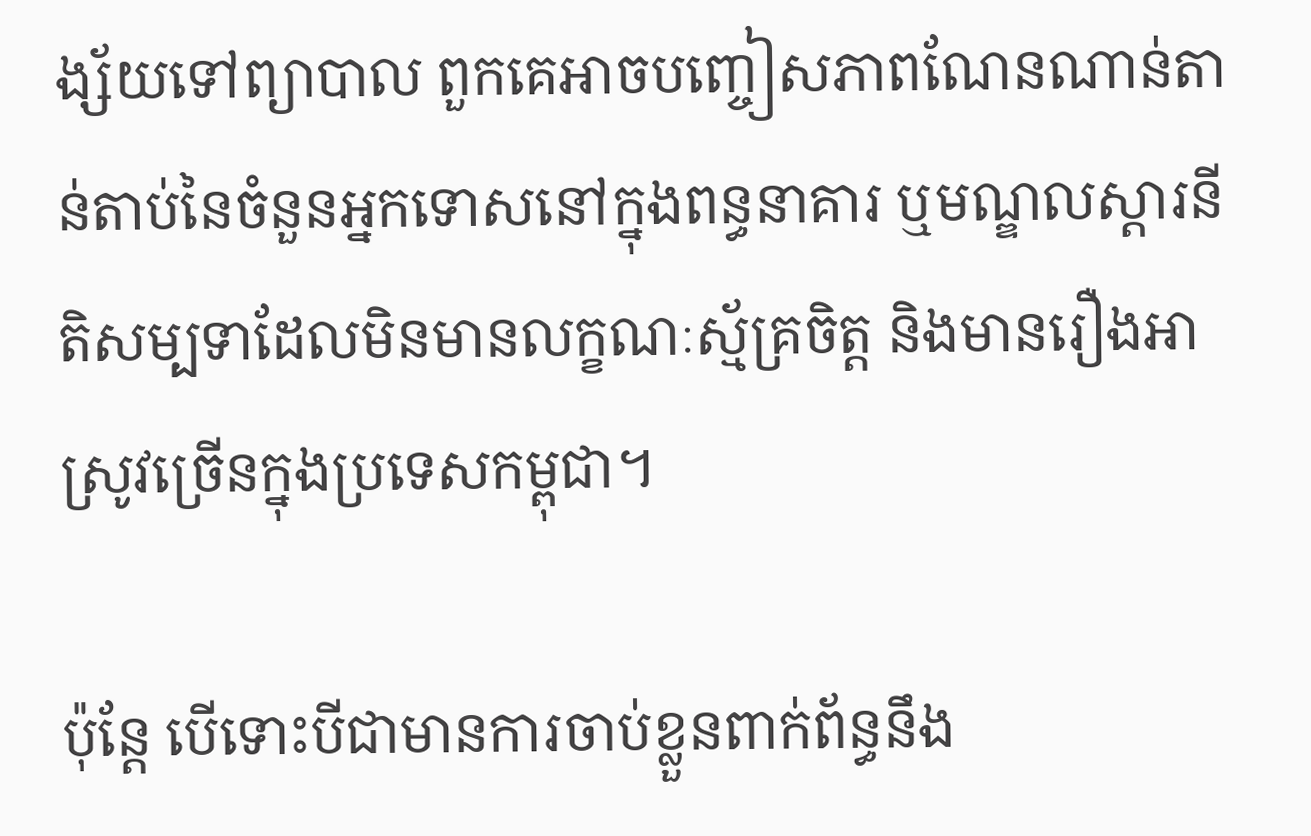ង្ស័យទៅព្យាបាល ពួកគេអាចបញ្ចៀសភាពណែនណាន់តាន់តាប់នៃចំនួនអ្នកទោសនៅក្នុងពន្ធនាគារ ឬមណ្ឌលស្តារនីតិសម្បទាដែលមិនមានលក្ខណៈស្ម័គ្រចិត្ត និងមានរឿងអាស្រូវច្រើនក្នុងប្រទេសកម្ពុជា។

ប៉ុន្តែ បើទោះបីជាមានការចាប់ខ្លួនពាក់ព័ន្ធនឹង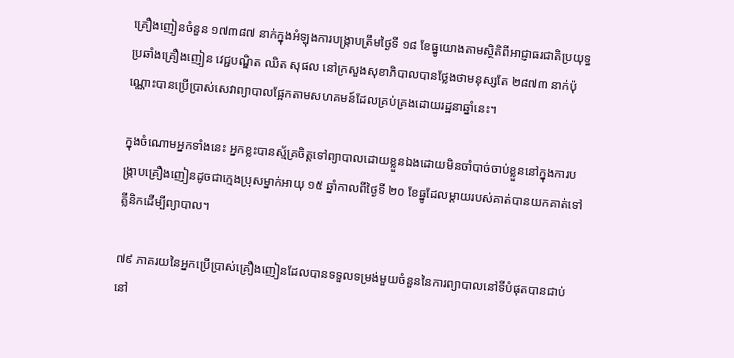គ្រឿងញៀនចំនួន ១៧៣៨៧ នាក់ក្នុងអំឡុងការបង្ក្រាបត្រឹមថ្ងៃទី ១៨ ខែធ្នូយោងតាមស្ថិតិពីអាជ្ញាធរជាតិប្រយុទ្ធប្រឆាំងគ្រឿងញៀន វេជ្ជបណ្ឌិត ឈិត សុផល នៅក្រសួងសុខាភិបាលបានថ្លែងថាមនុស្សតែ ២៨៧៣ នាក់ប៉ុណ្ណោះបានប្រើប្រាស់សេវាព្យាបាលផ្អែកតាមសហគមន៍ដែលគ្រប់គ្រងដោយរដ្ឋនាឆ្នាំនេះ។

ក្នុងចំណោមអ្នកទាំងនេះ អ្នកខ្លះបានស្ម័គ្រចិត្តទៅព្យាបាលដោយខ្លួនឯងដោយមិនចាំបាច់ចាប់ខ្លួននៅក្នុងការបង្ក្រាបគ្រឿងញៀនដូចជាក្មេងប្រុសម្នាក់អាយុ ១៥ ឆ្នាំកាលពីថ្ងៃទី ២០ ខែធ្នូដែលម្តាយរបស់គាត់បានយកគាត់ទៅគ្លីនិកដើម្បីព្យាបាល។

៧៩ ភាគរយនៃអ្នកប្រើប្រាស់គ្រឿងញៀនដែលបានទទួលទម្រង់មួយចំនួននៃការព្យាបាលនៅទីបំផុតបានជាប់នៅ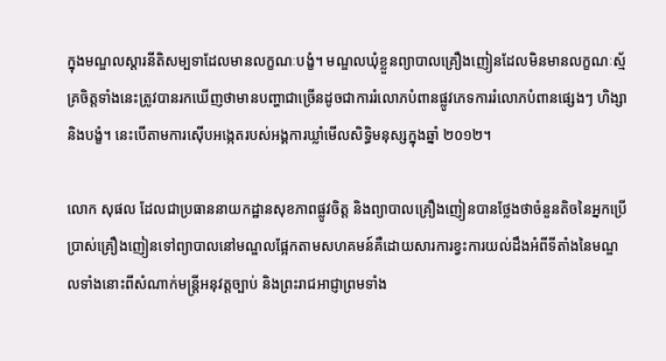ក្នុងមណ្ឌលស្តារនីតិសម្បទាដែលមានលក្ខណៈបង្ខំ។ មណ្ឌលឃុំខ្លួនព្យាបាលគ្រឿងញៀនដែលមិនមានលក្ខណៈស្ម័គ្រចិត្តទាំងនេះត្រូវបានរកឃើញថាមានបញ្ហាជាច្រើនដូចជាការរំលោភបំពានផ្លូវភេទការរំលោភបំពានផ្សេងៗ ហិង្សា និងបង្ខំ។ នេះបើតាមការស៊ើបអង្កេតរបស់អង្គការឃ្លាំមើលសិទ្ធិមនុស្សក្នុងឆ្នាំ ២០១២។

លោក សុផល ដែលជាប្រធាននាយកដ្ឋានសុខភាពផ្លូវចិត្ត និងព្យាបាលគ្រឿងញៀនបានថ្លែងថាចំនួនតិចនៃអ្នកប្រើប្រាស់គ្រឿងញៀនទៅព្យាបាលនៅមណ្ឌលផ្អែកតាមសហគមន៍គឺដោយសារការខ្វះការយល់ដឹងអំពីទីតាំងនៃមណ្ឌលទាំងនោះពីសំណាក់មន្ត្រីអនុវត្តច្បាប់ និងព្រះរាជអាជ្ញាព្រមទាំង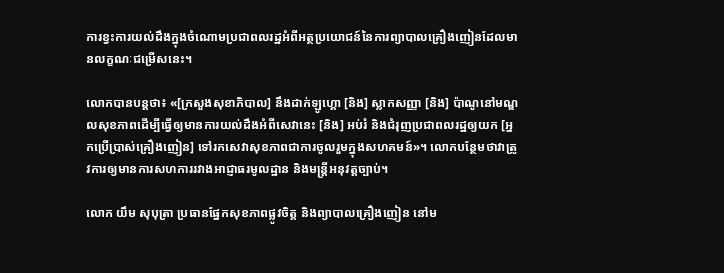ការខ្វះការយល់ដឹងក្នុងចំណោមប្រជាពលរដ្ឋអំពីអត្ថប្រយោជន៍នៃការព្យាបាលគ្រឿងញៀនដែលមានលក្ខណៈជម្រើសនេះ។

លោកបានបន្តថា៖ «[ក្រសួងសុខាភិបាល] នឹងដាក់ឡូហ្គោ [និង] ស្លាកសញ្ញា [និង] ប៉ាណូនៅមណ្ឌលសុខភាពដើម្បីធ្វើឲ្យមានការយល់ដឹងអំពីសេវានេះ [និង] អប់រំ និងជំរុញប្រជាពលរដ្ឋឲ្យយក [អ្នកប្រើប្រាស់គ្រឿងញៀន] ទៅរកសេវាសុខភាពជាការចូលរួមក្នុងសហគមន៍»។ លោកបន្ថែមថាវាត្រូវការឲ្យមានការសហការរវាងអាជ្ញាធរមូលដ្ឋាន និងមន្ត្រីអនុវត្តច្បាប់។

លោក យឹម សុបុត្រា ប្រធានផ្នែកសុខភាពផ្លូវចិត្ត និងព្យាបាលគ្រឿងញៀន នៅម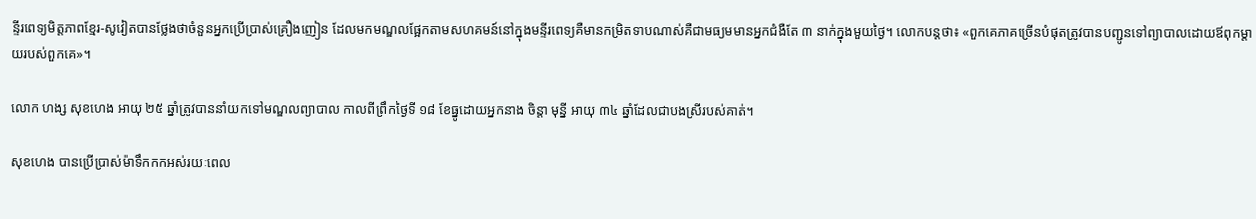ន្ទីរពេទ្យមិត្តភាពខ្មែរ‑សូវៀតបានថ្លែងថាចំនួនអ្នកប្រើប្រាស់គ្រឿងញៀន ដែលមកមណ្ឌលផ្អែកតាមសហគមន៍នៅក្នុងមន្ទីរពេទ្យគឺមានកម្រិតទាបណាស់គឺជាមធ្យមមានអ្នកជំងឺតែ ៣ នាក់ក្នុងមួយថ្ងៃ។ លោកបន្តថា៖ «ពួកគេភាគច្រើនបំផុតត្រូវបានបញ្ជូនទៅព្យាបាលដោយឪពុកម្តាយរបស់ពួកគេ»។

លោក ហង្ស សុខហេង អាយុ ២៥ ឆ្នាំត្រូវបាននាំយកទៅមណ្ឌលព្យាបាល កាលពីព្រឹកថ្ងៃទី ១៨ ខែធ្នូដោយអ្នកនាង ចិន្តា មុន្នី អាយុ ៣៤ ឆ្នាំដែលជាបងស្រីរបស់គាត់។

សុខហេង បានប្រើប្រាស់ម៉ាទឹកកកអស់រយៈពេល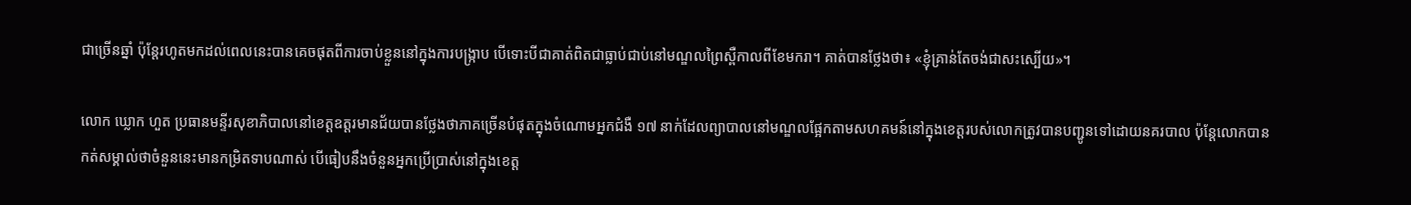ជាច្រើនឆ្នាំ ប៉ុន្តែរហូតមកដល់ពេលនេះបានគេចផុតពីការចាប់ខ្លួននៅក្នុងការបង្ក្រាប បើទោះបីជាគាត់ពិតជាធ្លាប់ជាប់នៅមណ្ឌលព្រៃស្ពឺកាលពីខែមករា។ គាត់បានថ្លែងថា៖ «ខ្ញុំគ្រាន់តែចង់ជាសះស្បើយ»។

លោក ឃ្លោក ហួត ប្រធានមន្ទីរសុខាភិបាលនៅខេត្តឧត្តរមានជ័យបានថ្លែងថាភាគច្រើនបំផុតក្នុងចំណោមអ្នកជំងឺ ១៧ នាក់ដែលព្យាបាលនៅមណ្ឌលផ្អែកតាមសហគមន៍នៅក្នុងខេត្តរបស់លោកត្រូវបានបញ្ជូនទៅដោយនគរបាល ប៉ុន្តែលោកបានកត់សម្គាល់ថាចំនួននេះមានកម្រិតទាបណាស់ បើធៀបនឹងចំនួនអ្នកប្រើប្រាស់នៅក្នុងខេត្ត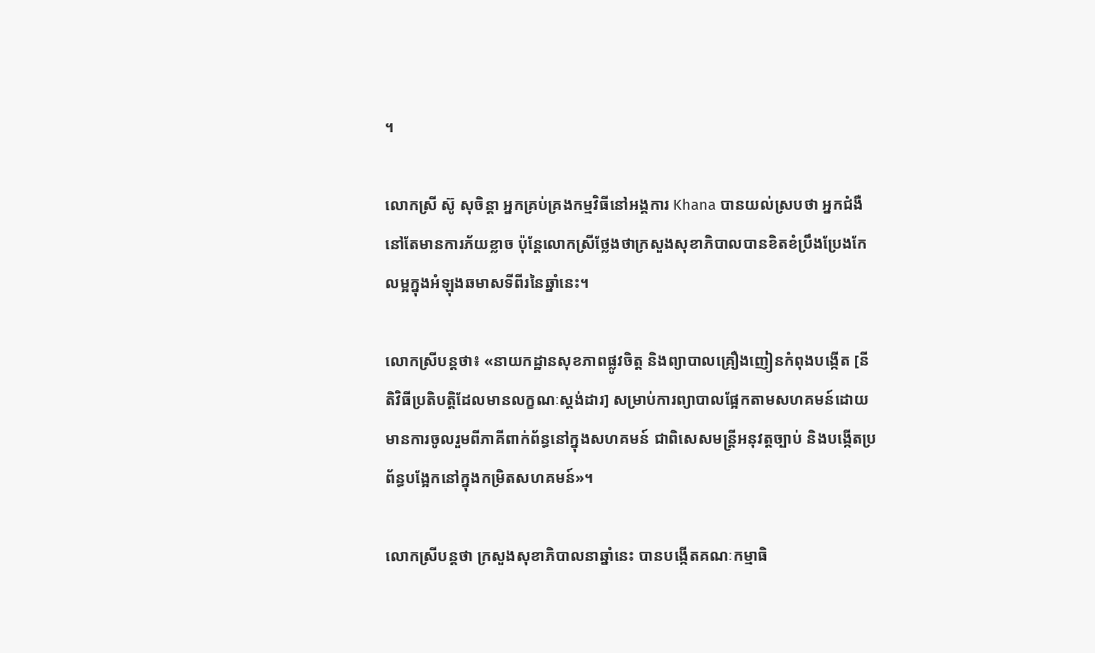។

លោកស្រី ស៊ូ សុចិន្តា អ្នកគ្រប់គ្រងកម្មវិធីនៅអង្គការ Khana បានយល់ស្របថា អ្នកជំងឺនៅតែមានការភ័យខ្លាច ប៉ុន្តែលោកស្រីថ្លែងថាក្រសួងសុខាភិបាលបានខិតខំប្រឹងប្រែងកែលម្អក្នុងអំឡុងឆមាសទីពីរនៃឆ្នាំនេះ។

លោកស្រីបន្តថា៖ «នាយកដ្ឋានសុខភាពផ្លូវចិត្ត និងព្យាបាលគ្រឿងញៀនកំពុងបង្កើត [នីតិវិធីប្រតិបត្តិដែលមានលក្ខណៈស្តង់ដារ] សម្រាប់ការព្យាបាលផ្អែកតាមសហគមន៍ដោយមានការចូលរួមពីភាគីពាក់ព័ន្ធនៅក្នុងសហគមន៍ ជាពិសេសមន្ត្រីអនុវត្តច្បាប់ និងបង្កើតប្រព័ន្ធបង្អែកនៅក្នុងកម្រិតសហគមន៍»។

លោកស្រីបន្តថា ក្រសួងសុខាភិបាលនាឆ្នាំនេះ បានបង្កើតគណៈកម្មាធិ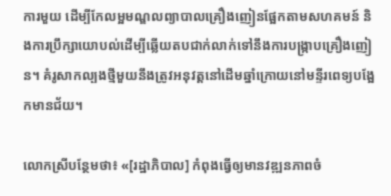ការមួយ ដើម្បីកែលម្អមណ្ឌលព្យាបាលគ្រឿងញៀនផ្អែកតាមសហគមន៍ និងការប្រឹក្សាយោបល់ដើម្បីឆ្លើយតបជាក់លាក់ទៅនឹងការបង្ក្រាបគ្រឿងញៀន។ គំរូសាកល្បងថ្មីមួយនឹងត្រូវអនុវត្តនៅដើមឆ្នាំក្រោយនៅមន្ទីរពេទ្យបង្អែកមានជ័យ។

លោកស្រីបន្ថែមថា៖ «[រដ្ឋាភិបាល] កំពុងធ្វើឲ្យមានវឌ្ឍនភាពចំ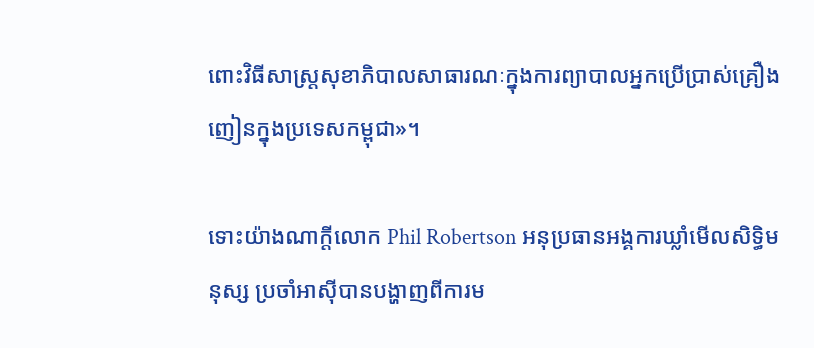ពោះវិធីសាស្ត្រសុខាភិបាលសាធារណៈក្នុងការព្យាបាលអ្នកប្រើប្រាស់គ្រឿងញៀនក្នុងប្រទេសកម្ពុជា»។

ទោះយ៉ាងណាក្តីលោក Phil Robertson អនុប្រធានអង្គការឃ្លាំមើលសិទ្ធិមនុស្ស ប្រចាំអាស៊ីបានបង្ហាញពីការម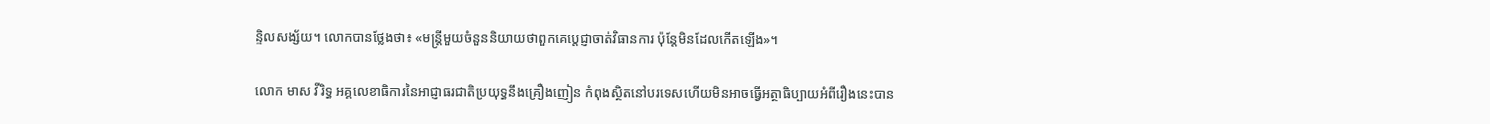ន្ទិលសង្ស័យ។ លោកបានថ្លែងថា៖ «មន្ត្រីមួយចំនួននិយាយថាពួកគេប្តេជ្ញាចាត់វិធានការ ប៉ុន្តែមិនដែលកើតឡើង»។

លោក មាស វីរិទ្ធ អគ្គលេខាធិការនៃអាជ្ញាធរជាតិប្រយុទ្ធនឹងគ្រឿងញៀន កំពុងស្ថិតនៅបរទេសហើយមិនអាចធ្វើអត្ថាធិប្បាយអំពីរឿងនេះបាន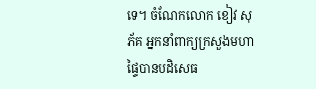ទេ។ ចំណែកលោក ខៀវ សុភ័គ អ្នកនាំពាក្យក្រសួងមហាផ្ទៃបានបដិសេធ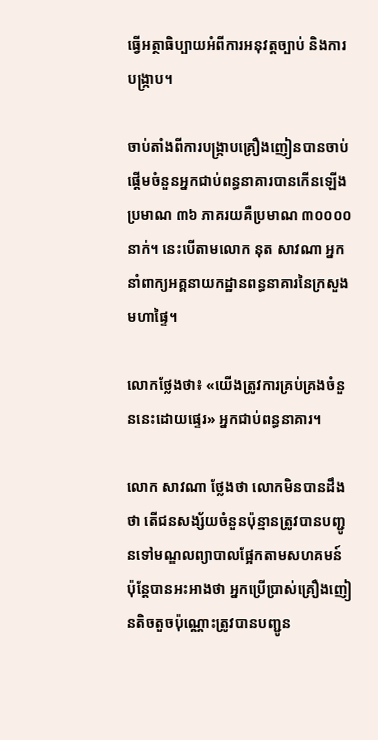ធ្វើអត្ថាធិប្បាយអំពីការអនុវត្តច្បាប់ និងការបង្ក្រាប។

ចាប់តាំងពីការបង្ក្រាបគ្រឿងញៀនបានចាប់ផ្តើមចំនួនអ្នកជាប់ពន្ធនាគារបានកើនឡើងប្រមាណ ៣៦ ភាគរយគឺប្រមាណ ៣០០០០ នាក់។ នេះបើតាមលោក នុត សាវណា អ្នកនាំពាក្យអគ្គនាយកដ្ឋានពន្ធនាគារនៃក្រសួងមហាផ្ទៃ។

លោកថ្លែងថា៖ «យើងត្រូវការគ្រប់គ្រងចំនួននេះដោយផ្ទេរ» អ្នកជាប់ពន្ធនាគារ។

លោក សាវណា ថ្លែងថា លោកមិនបានដឹងថា តើជនសង្ស័យចំនួនប៉ុន្មានត្រូវបានបញ្ជូនទៅមណ្ឌលព្យាបាលផ្អែកតាមសហគមន៍ ប៉ុន្តែបានអះអាងថា អ្នកប្រើប្រាស់គ្រឿងញៀនតិចតួចប៉ុណ្ណោះត្រូវបានបញ្ជូន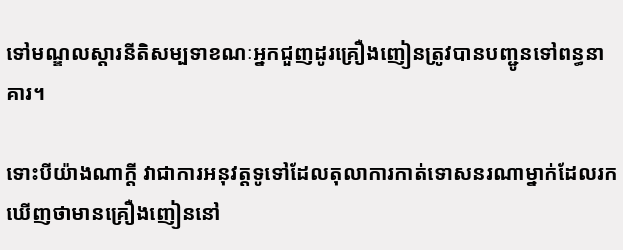ទៅមណ្ឌលស្តារនីតិសម្បទាខណៈអ្នកជួញដូរគ្រឿងញៀនត្រូវបានបញ្ជូនទៅពន្ធនាគារ។

ទោះបីយ៉ាងណាក្តី វាជាការអនុវត្តទូទៅដែលតុលាការកាត់ទោសនរណាម្នាក់ដែលរកឃើញថាមានគ្រឿងញៀននៅ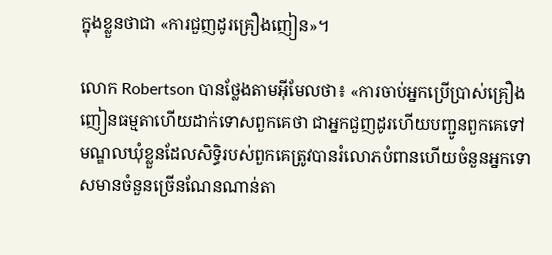ក្នុងខ្លួនថាជា «ការជួញដូរគ្រឿងញៀន»។

លោក Robertson បានថ្លែងតាមអ៊ីមែលថា៖ «ការចាប់អ្នកប្រើប្រាស់គ្រឿងញៀនធម្មតាហើយដាក់ទោសពួកគេថា ជាអ្នកជួញដូរហើយបញ្ជូនពួកគេទៅមណ្ឌលឃុំខ្លួនដែលសិទ្ធិរបស់ពួកគេត្រូវបានរំលោភបំពានហើយចំនួនអ្នកទោសមានចំនួនច្រើនណែនណាន់តា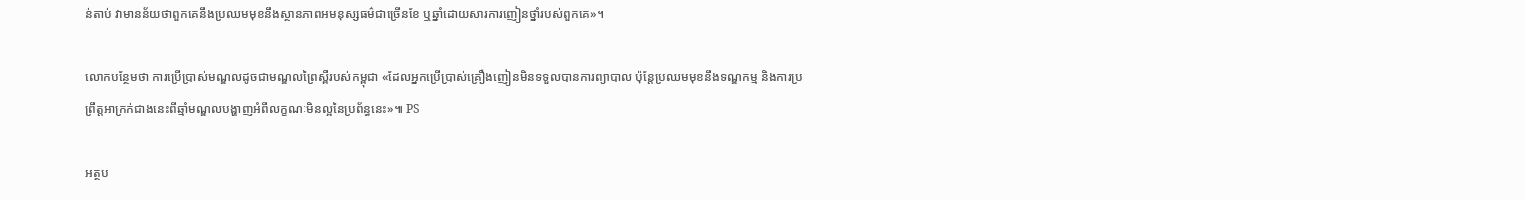ន់តាប់ វាមានន័យថាពួកគេនឹងប្រឈមមុខនឹងស្ថានភាពអមនុស្សធម៌ជាច្រើនខែ ឬឆ្នាំដោយសារការញៀនថ្នាំរបស់ពួកគេ»។

លោកបន្ថែមថា ការប្រើប្រាស់មណ្ឌលដូចជាមណ្ឌលព្រៃស្ពឺរបស់កម្ពុជា «ដែលអ្នកប្រើប្រាស់គ្រឿងញៀនមិនទទួលបានការព្យាបាល ប៉ុន្តែប្រឈមមុខនឹងទណ្ឌកម្ម និងការប្រព្រឹត្តអាក្រក់ជាងនេះពីឆ្មាំមណ្ឌលបង្ហាញអំពីលក្ខណៈមិនល្អនៃប្រព័ន្ធនេះ»៕ PS

អត្ថប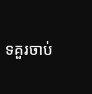ទគួរចាប់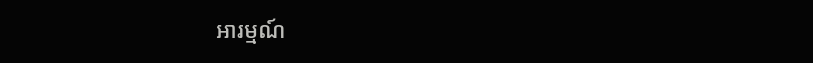អារម្មណ៍